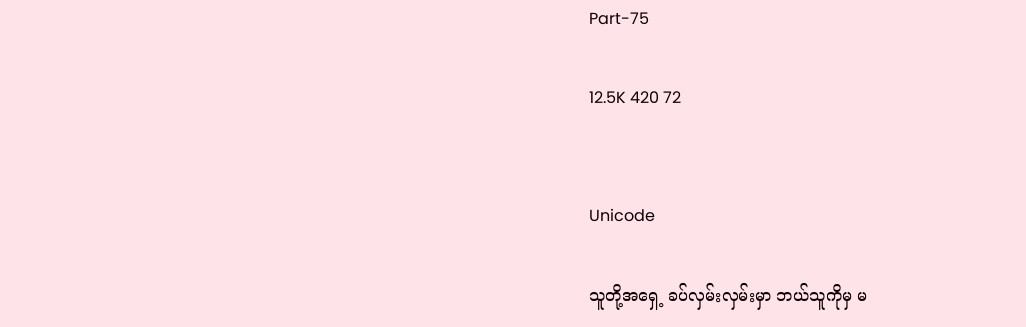Part-75

12.5K 420 72


Unicode

သူတို့အရှေ့ ခပ်လှမ်းလှမ်းမှာ ဘယ်သူကိုမှ မ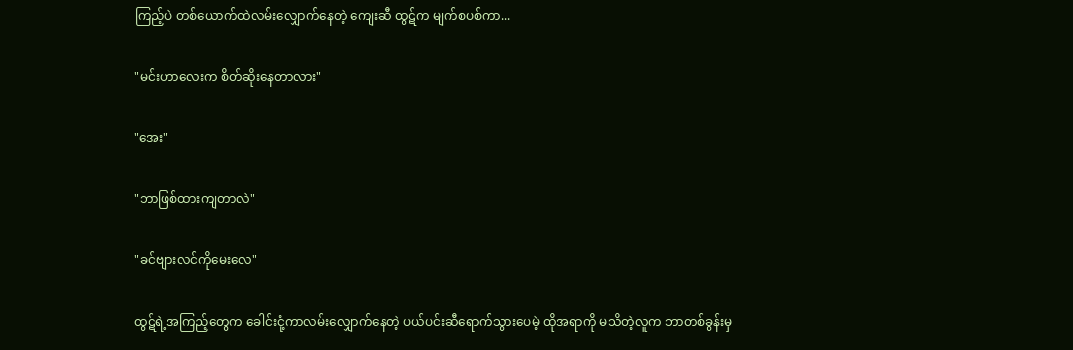ကြည့်ပဲ တစ်ယောက်ထဲလမ်းလျှောက်နေတဲ့ ကျေးဆီ ထွဋ်က မျက်စပစ်ကာ...

"မင်းဟာလေးက စိတ်ဆိုးနေတာလား"

"အေး"

"ဘာဖြစ်ထားကျတာလဲ"

"ခင်ဗျားလင်ကိုမေးလေ"

ထွဋ်ရဲ့အကြည့်တွေက ခေါင်းငုံ့ကာလမ်းလျှောက်နေတဲ့ ပယ်ပင်းဆီရောက်သွားပေမဲ့ ထိုအရာကို မသိတဲ့လူက ဘာတစ်ခွန်းမှ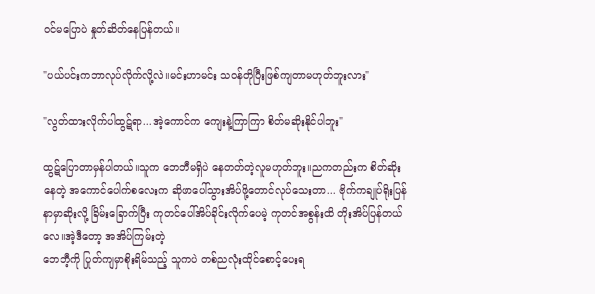ဝင်မပြောပဲ နှုတ်ဆိတ်နေပြန်တယ်။

"ပယ်ပင်းကဘာလုပ်လိုက်လို့လဲ။မင်းဟာမင်း သဝန်တိုပြီးဖြစ်ကျတာမဟုတ်ဘူးလား"

"လွတ်ထားလိုက်ပါထွဋ်ရာ...အဲ့ကောင်က ကျေးနဲ့ကြာကြာ စိတ်မဆိုးနိုင်ပါဘူး"

ထွဋ်ပြောတာမှန်ပါတယ်။သူက ဘေဘီမရှိပဲ နေတတ်တဲ့လူမဟုတ်ဘူး။ညကတည်းက စိတ်ဆိုးနေတဲ့ အကောင်ပေါက်စလေးက ဆိုဖာပေါ်သွားအိပ်ဖို့တောင်လုပ်သေးတာ... ဗိုက်ကချုပ်ရိုးပြန်နာမှာဆိုးလို့ ခြိမ်းခြောက်ပြီး ကုတင်ပေါ်အိပ်ခိုင်းလိုက်ပေမဲ့ ကုတင်အစွန်းထိ တိုးအိပ်ပြန်တယ်လေ။အဲ့ဒီတော့ အအိပ်ကြမ်းတဲ့
ဘေဘီ့ကို ပြုတ်ကျမှာစိုးရိမ်သည့် သူကပဲ တစ်ညလုံးထိုင်စောင့်ပေးရ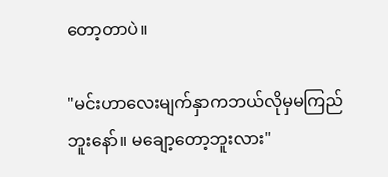တော့တာပဲ။

"မင်းဟာလေးမျက်နှာကဘယ်လိုမှမကြည်ဘူးနော်။ မချော့တော့ဘူးလား"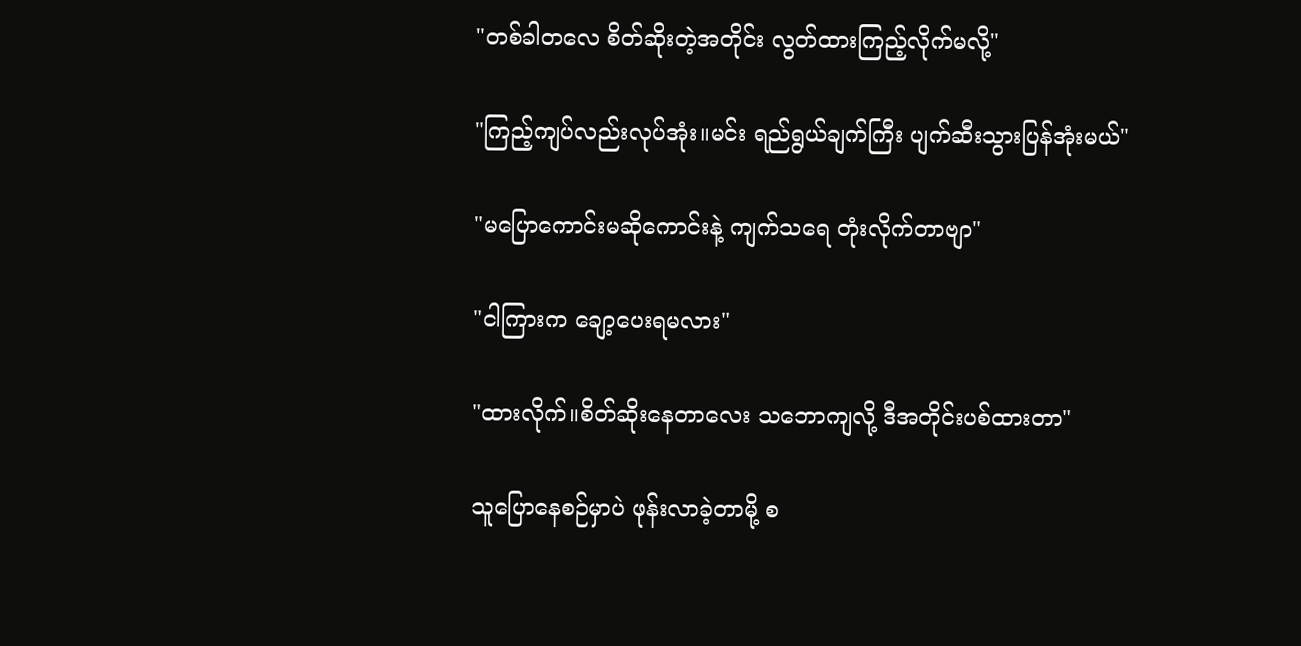"တစ်ခါတလေ စိတ်ဆိုးတဲ့အတိုင်း လွတ်ထားကြည့်လိုက်မလို့"

"ကြည့်ကျပ်လည်းလုပ်အုံး။မင်း ရည်ရွယ်ချက်ကြီး ပျက်ဆီးသွားပြန်အုံးမယ်"

"မပြောကောင်းမဆိုကောင်းနဲ့ ကျက်သရေ တုံးလိုက်တာဗျာ"

"ငါကြားက ချော့ပေးရမလား"

"ထားလိုက်။စိတ်ဆိုးနေတာလေး သဘောကျလို့ ဒီအတိုင်းပစ်ထားတာ"

သူပြောနေစဉ်မှာပဲ ဖုန်းလာခဲ့တာမို့ စ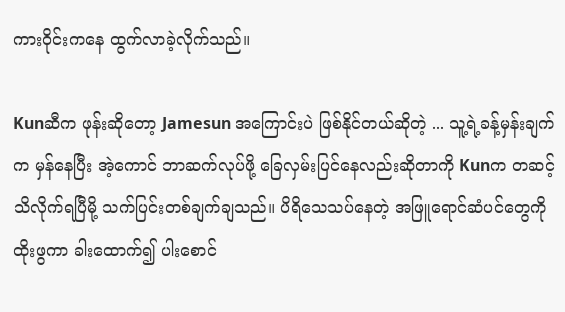ကားဝိုင်းကနေ ထွက်လာခဲ့လိုက်သည်။

Kunဆီက ဖုန်းဆိုတော့ Jamesun အကြောင်းပဲ ဖြစ်နိုင်တယ်ဆိုတဲ့ ... သူ့ရဲ့ခန့်မှန်းချက်က မှန်နေပြီး အဲ့ကောင် ဘာဆက်လုပ်ဖို့ ခြေလှမ်းပြင်နေလည်းဆိုတာကို Kunက တဆင့် သိလိုက်ရပြီမို့ သက်ပြင်းတစ်ချက်ချသည်။ ပိရိသေသပ်နေတဲ့ အဖြူရောင်ဆံပင်တွေကို ထိုးဖွကာ ခါးထောက်၍ ပါးစောင်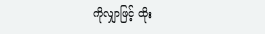ကိုလျှာဖြင့် ထိုး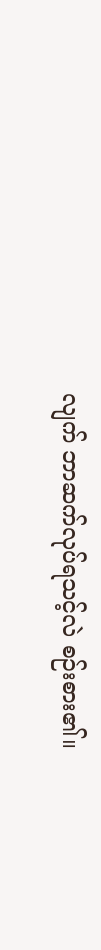လျက် ဘာဆက်လုပ်ရသင့်လဲ စဉ်းစား၏။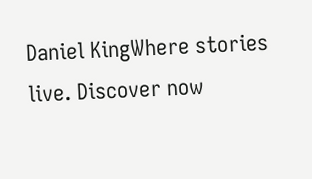Daniel KingWhere stories live. Discover now